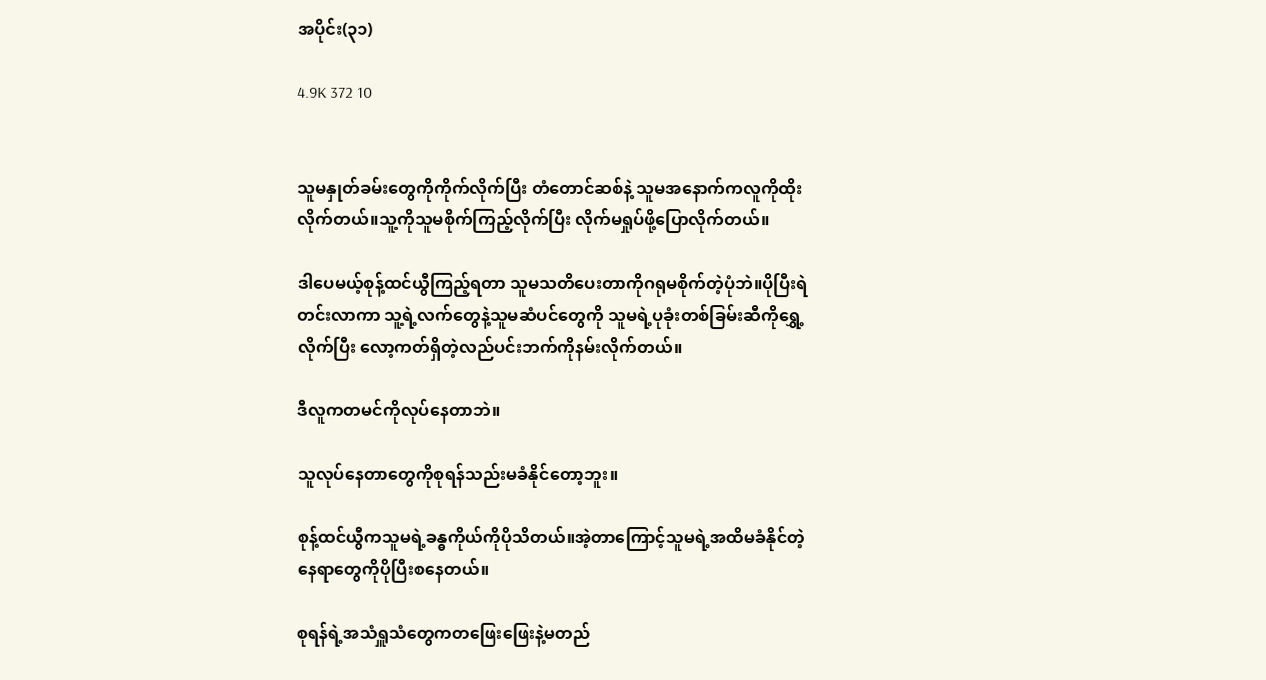အပိုင်း(၃၁)

4.9K 372 10


သူမနှုတ်ခမ်းတွေကိုကိုက်လိုက်ပြီး တံတောင်ဆစ်နဲ့ သူမအနောက်ကလူကိုထိုးလိုက်တယ်။သူ့ကိုသူမစိုက်ကြည့်လိုက်ပြီး လိုက်မရှုပ်ဖို့ပြောလိုက်တယ်။

ဒါပေမယ့်စုန့်ထင်ယွီကြည့်ရတာ သူမသတိပေးတာကိုဂရုမစိုက်တဲ့ပုံဘဲ။ပိုပြီးရဲတင်းလာကာ သူ့ရဲ့လက်တွေနဲ့သူမဆံပင်တွေကို သူမရဲ့ပုခုံးတစ်ခြမ်းဆီကိုရွှေ့လိုက်ပြီး လော့ကတ်ရှိတဲ့လည်ပင်းဘက်ကိုနမ်းလိုက်တယ်။

ဒီလူကတမင်ကိုလုပ်နေတာဘဲ။

သူလုပ်နေတာတွေကိုစုရန်သည်းမခံနိုင်‌တော့ဘူး။

စုန့်ထင်ယွီကသူမရဲ့ခန္ဓကိုယ်ကိုပိုသိတယ်။အဲ့တာကြောင့်သူမရဲ့အထိမခံနိုင်တဲ့နေရာတွေကိုပိုပြီးစနေတယ်။

စုရန်ရဲ့အသံရှူသံတွေကတဖြေးဖြေးနဲ့မတည်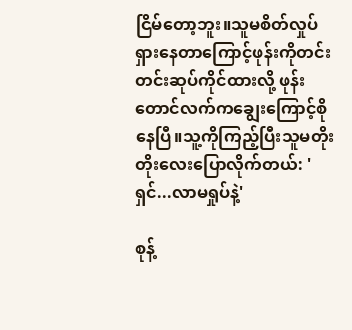ငြိမ်တော့ဘူး။သူမစိတ်လှုပ်ရှားနေတာကြောင့်ဖုန်းကိုတင်းတင်းဆုပ်ကိုင်ထားလို့ ဖုန်းတောင်လက်ကချွေးကြောင့်စိုနေပြီ။သူ့ကိုကြည့်ပြီးသူမတိုးတိုးလေးပြောလိုက်တယ်: 'ရှင်...လာမရှုပ်နဲ့'

စုန့်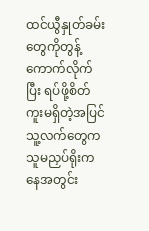ထင်ယွီနှုတ်ခမ်းတွေကိုတွန့်ကောက်လိုက်ပြီး ရပ်ဖို့စိတ်ကူးမရှိတဲ့အပြင် သူ့လက်တွေကသူမညှပ်ရိုးကနေအတွင်း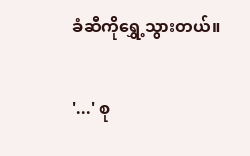ခံဆီကိုရွှေ့သွားတယ်။

'...' စု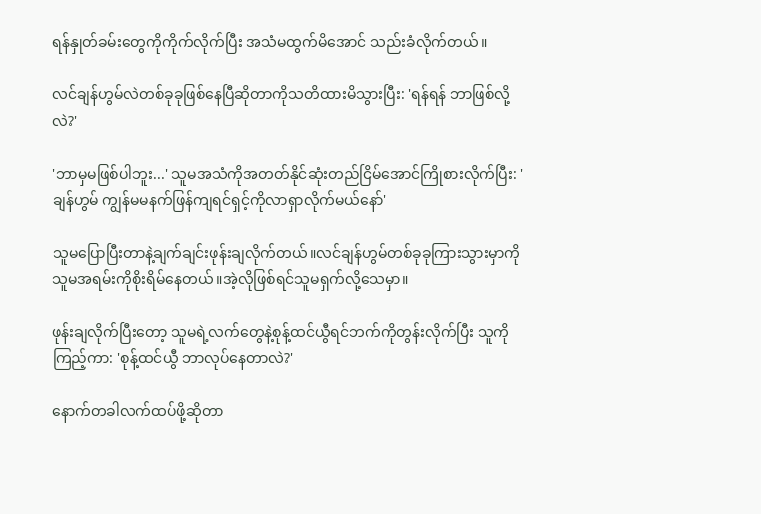ရန်နှုတ်ခမ်းတွေကိုကိုက်လိုက်ပြီး အသံမထွက်မိအောင် သည်းခံလိုက်တယ်။

လင်ချန်ဟွမ်လဲတစ်ခုခုဖြစ်နေပြီဆိုတာကိုသတိထားမိသွားပြီး: 'ရန်ရန် ဘာဖြစ်လို့လဲ?'

'ဘာမှမဖြစ်ပါဘူး...' သူမအသံကိုအတတ်နိုင်ဆုံးတည်ငြိမ်အောင်ကြိုစားလိုက်ပြီး: 'ချန်ဟွမ် ကျွန်မမနက်ဖြန်ကျရင်ရှင့်ကိုလာရှာလိုက်မယ်‌နော်'

သူမပြောပြီးတာနဲ့ချက်ချင်းဖုန်းချလိုက်တယ်။လင်ချန်ဟွမ်တစ်ခုခုကြားသွားမှာကိုသူမအရမ်းကိုစိုးရိမ်နေတယ်။အဲ့လိုဖြစ်ရင်သူမရှက်လို့သေမှာ။

ဖုန်းချလိုက်ပြီးတော့ သူမရဲ့လက်တွေနဲ့စုန့်ထင်ယွီရင်ဘက်ကိုတွန်းလိုက်ပြီး သူကိုကြည့်ကာ: 'စုန့်ထင်ယွီ ဘာလုပ်နေတာလဲ?'

နောက်တခါလက်ထပ်ဖို့ဆိုတာ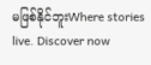မဖြစ်နိုင်ဘူးWhere stories live. Discover now